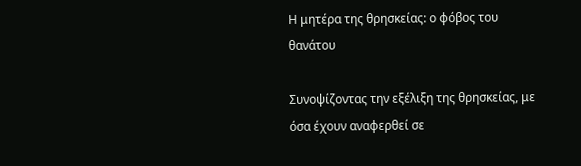Η μητέρα της θρησκείας: ο φόβος του θανάτου

Συνοψίζοντας την εξέλιξη της θρησκείας, με όσα έχουν αναφερθεί σε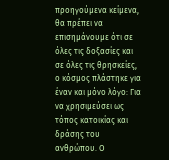προηγούμενα κείμενα, θα πρέπει να επισημάνουμε ότι σε όλες τις δοξασίες και σε όλες τις θρησκείες, ο κόσμος πλάστηκε για έναν και μόνο λόγο: Για να χρησιμεύσει ως τόπος κατοικίας και δράσης του ανθρώπου. Ο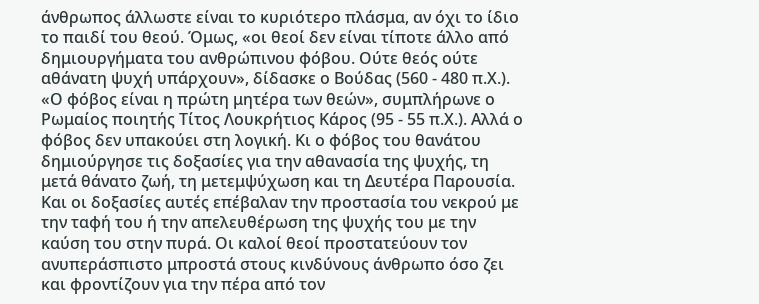άνθρωπος άλλωστε είναι το κυριότερο πλάσμα, αν όχι το ίδιο το παιδί του θεού. Όμως, «οι θεοί δεν είναι τίποτε άλλο από δημιουργήματα του ανθρώπινου φόβου. Ούτε θεός ούτε αθάνατη ψυχή υπάρχουν», δίδασκε ο Βούδας (560 - 480 π.Χ.). «Ο φόβος είναι η πρώτη μητέρα των θεών», συμπλήρωνε ο Ρωμαίος ποιητής Τίτος Λουκρήτιος Κάρος (95 - 55 π.Χ.). Αλλά ο φόβος δεν υπακούει στη λογική. Κι ο φόβος του θανάτου δημιούργησε τις δοξασίες για την αθανασία της ψυχής, τη μετά θάνατο ζωή, τη μετεμψύχωση και τη Δευτέρα Παρουσία. Και οι δοξασίες αυτές επέβαλαν την προστασία του νεκρού με την ταφή του ή την απελευθέρωση της ψυχής του με την καύση του στην πυρά. Οι καλοί θεοί προστατεύουν τον ανυπεράσπιστο μπροστά στους κινδύνους άνθρωπο όσο ζει και φροντίζουν για την πέρα από τον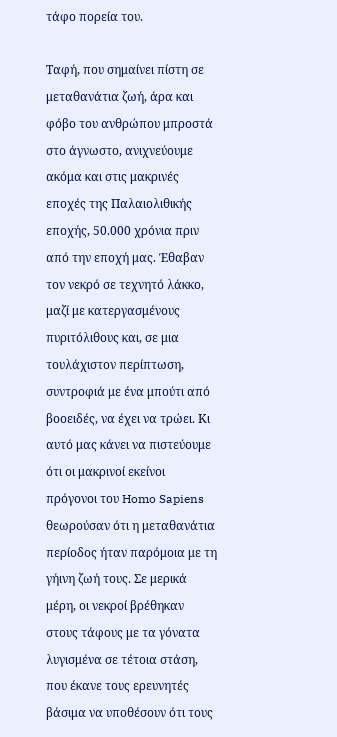τάφο πορεία του.

Ταφή, που σημαίνει πίστη σε μεταθανάτια ζωή, άρα και φόβο του ανθρώπου μπροστά στο άγνωστο, ανιχνεύουμε ακόμα και στις μακρινές εποχές της Παλαιολιθικής εποχής, 50.000 χρόνια πριν από την εποχή μας. Έθαβαν τον νεκρό σε τεχνητό λάκκο, μαζί με κατεργασμένους πυριτόλιθους και, σε μια τουλάχιστον περίπτωση, συντροφιά με ένα μπούτι από βοοειδές, να έχει να τρώει. Κι αυτό μας κάνει να πιστεύουμε ότι οι μακρινοί εκείνοι πρόγονοι του Homo Sapiens θεωρούσαν ότι η μεταθανάτια περίοδος ήταν παρόμοια με τη γήινη ζωή τους. Σε μερικά μέρη, οι νεκροί βρέθηκαν στους τάφους με τα γόνατα λυγισμένα σε τέτοια στάση, που έκανε τους ερευνητές βάσιμα να υποθέσουν ότι τους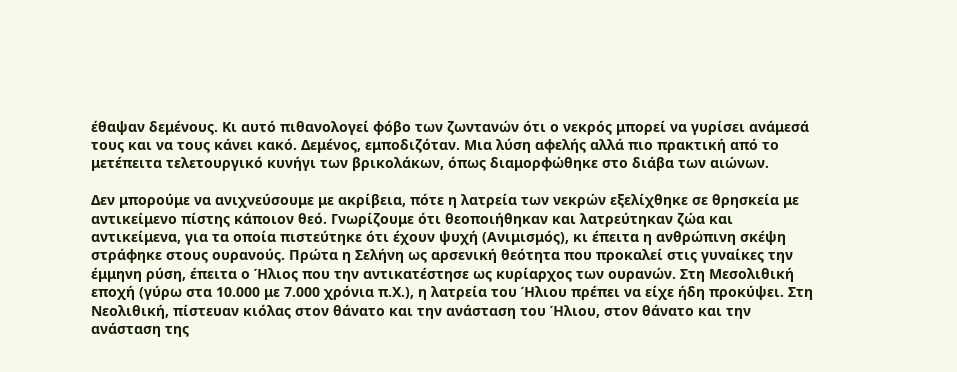έθαψαν δεμένους. Κι αυτό πιθανολογεί φόβο των ζωντανών ότι ο νεκρός μπορεί να γυρίσει ανάμεσά τους και να τους κάνει κακό. Δεμένος, εμποδιζόταν. Μια λύση αφελής αλλά πιο πρακτική από το μετέπειτα τελετουργικό κυνήγι των βρικολάκων, όπως διαμορφώθηκε στο διάβα των αιώνων.

Δεν μπορούμε να ανιχνεύσουμε με ακρίβεια, πότε η λατρεία των νεκρών εξελίχθηκε σε θρησκεία με αντικείμενο πίστης κάποιον θεό. Γνωρίζουμε ότι θεοποιήθηκαν και λατρεύτηκαν ζώα και αντικείμενα, για τα οποία πιστεύτηκε ότι έχουν ψυχή (Ανιμισμός), κι έπειτα η ανθρώπινη σκέψη στράφηκε στους ουρανούς. Πρώτα η Σελήνη ως αρσενική θεότητα που προκαλεί στις γυναίκες την έμμηνη ρύση, έπειτα ο Ήλιος που την αντικατέστησε ως κυρίαρχος των ουρανών. Στη Μεσολιθική εποχή (γύρω στα 10.000 με 7.000 χρόνια π.Χ.), η λατρεία του Ήλιου πρέπει να είχε ήδη προκύψει. Στη Νεολιθική, πίστευαν κιόλας στον θάνατο και την ανάσταση του Ήλιου, στον θάνατο και την ανάσταση της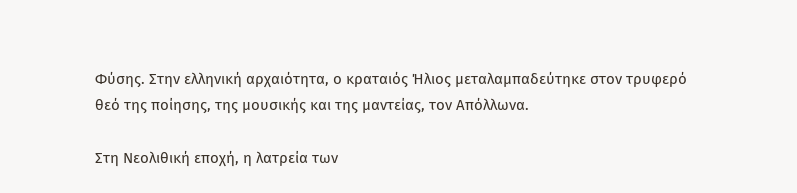Φύσης. Στην ελληνική αρχαιότητα, ο κραταιός Ήλιος μεταλαμπαδεύτηκε στον τρυφερό θεό της ποίησης, της μουσικής και της μαντείας, τον Απόλλωνα.

Στη Νεολιθική εποχή, η λατρεία των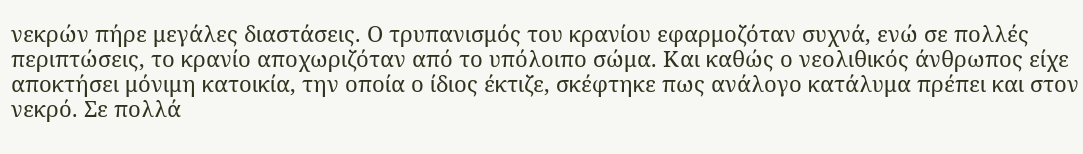νεκρών πήρε μεγάλες διαστάσεις. Ο τρυπανισμός του κρανίου εφαρμοζόταν συχνά, ενώ σε πολλές περιπτώσεις, το κρανίο αποχωριζόταν από το υπόλοιπο σώμα. Και καθώς ο νεολιθικός άνθρωπος είχε αποκτήσει μόνιμη κατοικία, την οποία ο ίδιος έκτιζε, σκέφτηκε πως ανάλογο κατάλυμα πρέπει και στον νεκρό. Σε πολλά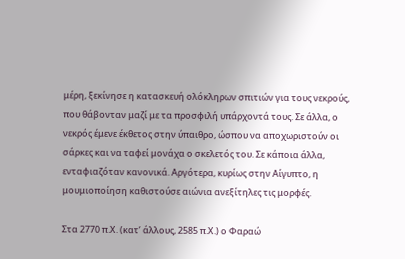μέρη, ξεκίνησε η κατασκευή ολόκληρων σπιτιών για τους νεκρούς, που θάβονταν μαζί με τα προσφιλή υπάρχοντά τους. Σε άλλα, ο νεκρός έμενε έκθετος στην ύπαιθρο, ώσπου να αποχωριστούν οι σάρκες και να ταφεί μονάχα ο σκελετός του. Σε κάποια άλλα, ενταφιαζόταν κανονικά. Αργότερα, κυρίως στην Αίγυπτο, η μουμιοποίηση καθιστούσε αιώνια ανεξίτηλες τις μορφές.

Στα 2770 π.Χ. (κατ’ άλλους, 2585 π.Χ.) ο Φαραώ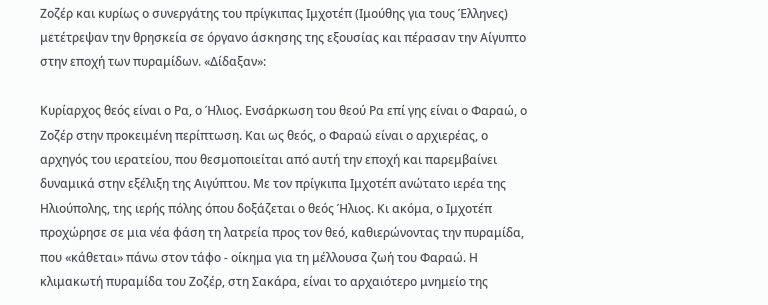Ζοζέρ και κυρίως ο συνεργάτης του πρίγκιπας Ιμχοτέπ (Ιμούθης για τους Έλληνες) μετέτρεψαν την θρησκεία σε όργανο άσκησης της εξουσίας και πέρασαν την Αίγυπτο στην εποχή των πυραμίδων. «Δίδαξαν»:

Κυρίαρχος θεός είναι ο Ρα, ο Ήλιος. Ενσάρκωση του θεού Ρα επί γης είναι ο Φαραώ, ο Ζοζέρ στην προκειμένη περίπτωση. Και ως θεός, ο Φαραώ είναι ο αρχιερέας, ο αρχηγός του ιερατείου, που θεσμοποιείται από αυτή την εποχή και παρεμβαίνει δυναμικά στην εξέλιξη της Αιγύπτου. Με τον πρίγκιπα Ιμχοτέπ ανώτατο ιερέα της Ηλιούπολης, της ιερής πόλης όπου δοξάζεται ο θεός Ήλιος. Κι ακόμα, ο Ιμχοτέπ προχώρησε σε μια νέα φάση τη λατρεία προς τον θεό, καθιερώνοντας την πυραμίδα, που «κάθεται» πάνω στον τάφο - οίκημα για τη μέλλουσα ζωή του Φαραώ. Η κλιμακωτή πυραμίδα του Ζοζέρ, στη Σακάρα, είναι το αρχαιότερο μνημείο της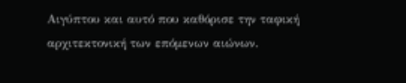Αιγύπτου και αυτό που καθόρισε την ταφική αρχιτεκτονική των επόμενων αιώνων.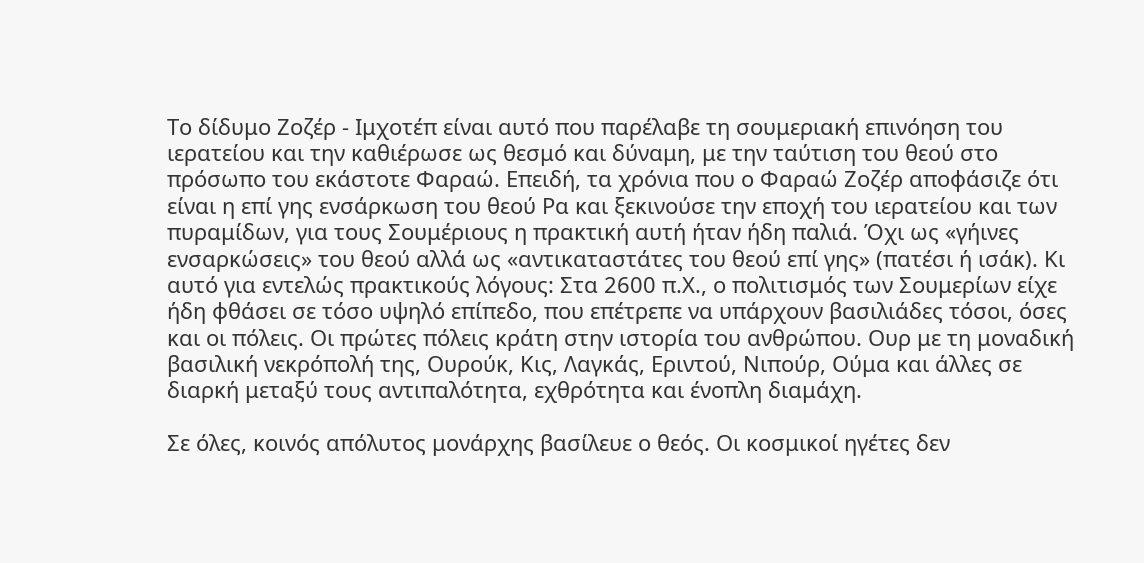Το δίδυμο Ζοζέρ - Ιμχοτέπ είναι αυτό που παρέλαβε τη σουμεριακή επινόηση του ιερατείου και την καθιέρωσε ως θεσμό και δύναμη, με την ταύτιση του θεού στο πρόσωπο του εκάστοτε Φαραώ. Επειδή, τα χρόνια που ο Φαραώ Ζοζέρ αποφάσιζε ότι είναι η επί γης ενσάρκωση του θεού Ρα και ξεκινούσε την εποχή του ιερατείου και των πυραμίδων, για τους Σουμέριους η πρακτική αυτή ήταν ήδη παλιά. Όχι ως «γήινες ενσαρκώσεις» του θεού αλλά ως «αντικαταστάτες του θεού επί γης» (πατέσι ή ισάκ). Κι αυτό για εντελώς πρακτικούς λόγους: Στα 2600 π.Χ., ο πολιτισμός των Σουμερίων είχε ήδη φθάσει σε τόσο υψηλό επίπεδο, που επέτρεπε να υπάρχουν βασιλιάδες τόσοι, όσες και οι πόλεις. Οι πρώτες πόλεις κράτη στην ιστορία του ανθρώπου. Ουρ με τη μοναδική βασιλική νεκρόπολή της, Ουρούκ, Κις, Λαγκάς, Εριντού, Νιπούρ, Ούμα και άλλες σε διαρκή μεταξύ τους αντιπαλότητα, εχθρότητα και ένοπλη διαμάχη.

Σε όλες, κοινός απόλυτος μονάρχης βασίλευε ο θεός. Οι κοσμικοί ηγέτες δεν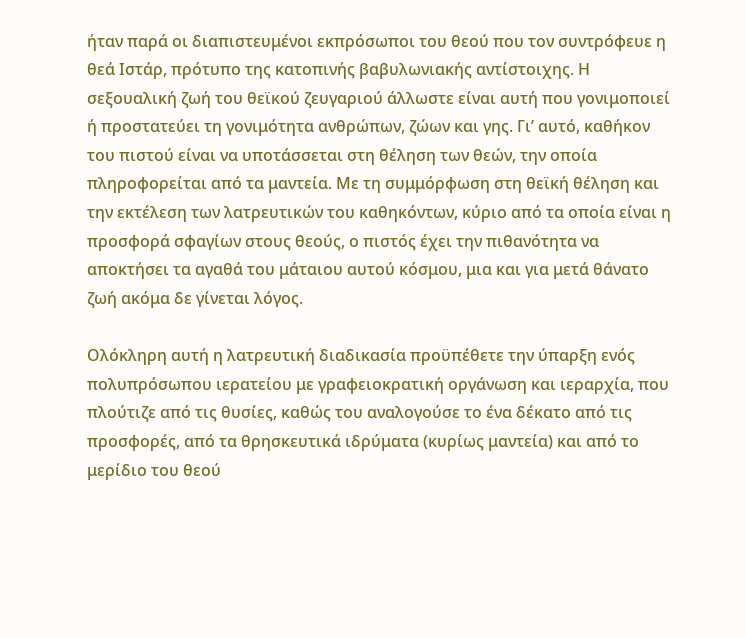ήταν παρά οι διαπιστευμένοι εκπρόσωποι του θεού που τον συντρόφευε η θεά Ιστάρ, πρότυπο της κατοπινής βαβυλωνιακής αντίστοιχης. Η σεξουαλική ζωή του θεϊκού ζευγαριού άλλωστε είναι αυτή που γονιμοποιεί ή προστατεύει τη γονιμότητα ανθρώπων, ζώων και γης. Γι’ αυτό, καθήκον του πιστού είναι να υποτάσσεται στη θέληση των θεών, την οποία πληροφορείται από τα μαντεία. Με τη συμμόρφωση στη θεϊκή θέληση και την εκτέλεση των λατρευτικών του καθηκόντων, κύριο από τα οποία είναι η προσφορά σφαγίων στους θεούς, ο πιστός έχει την πιθανότητα να αποκτήσει τα αγαθά του μάταιου αυτού κόσμου, μια και για μετά θάνατο ζωή ακόμα δε γίνεται λόγος.

Ολόκληρη αυτή η λατρευτική διαδικασία προϋπέθετε την ύπαρξη ενός πολυπρόσωπου ιερατείου με γραφειοκρατική οργάνωση και ιεραρχία, που πλούτιζε από τις θυσίες, καθώς του αναλογούσε το ένα δέκατο από τις προσφορές, από τα θρησκευτικά ιδρύματα (κυρίως μαντεία) και από το μερίδιο του θεού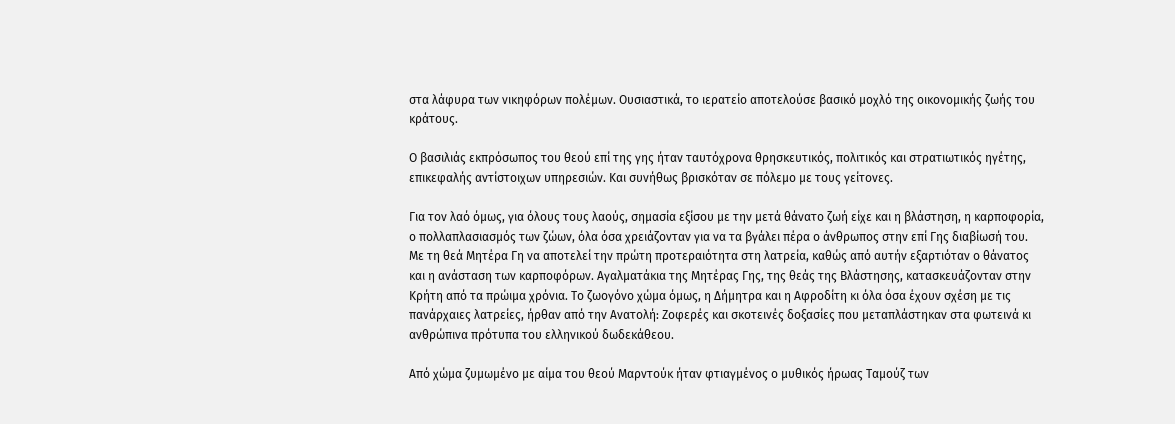στα λάφυρα των νικηφόρων πολέμων. Ουσιαστικά, το ιερατείο αποτελούσε βασικό μοχλό της οικονομικής ζωής του κράτους.

Ο βασιλιάς εκπρόσωπος του θεού επί της γης ήταν ταυτόχρονα θρησκευτικός, πολιτικός και στρατιωτικός ηγέτης, επικεφαλής αντίστοιχων υπηρεσιών. Και συνήθως βρισκόταν σε πόλεμο με τους γείτονες.

Για τον λαό όμως, για όλους τους λαούς, σημασία εξίσου με την μετά θάνατο ζωή είχε και η βλάστηση, η καρποφορία, ο πολλαπλασιασμός των ζώων, όλα όσα χρειάζονταν για να τα βγάλει πέρα ο άνθρωπος στην επί Γης διαβίωσή του. Με τη θεά Μητέρα Γη να αποτελεί την πρώτη προτεραιότητα στη λατρεία, καθώς από αυτήν εξαρτιόταν ο θάνατος και η ανάσταση των καρποφόρων. Αγαλματάκια της Μητέρας Γης, της θεάς της Βλάστησης, κατασκευάζονταν στην Κρήτη από τα πρώιμα χρόνια. Το ζωογόνο χώμα όμως, η Δήμητρα και η Αφροδίτη κι όλα όσα έχουν σχέση με τις πανάρχαιες λατρείες, ήρθαν από την Ανατολή: Ζοφερές και σκοτεινές δοξασίες που μεταπλάστηκαν στα φωτεινά κι ανθρώπινα πρότυπα του ελληνικού δωδεκάθεου.

Από χώμα ζυμωμένο με αίμα του θεού Μαρντούκ ήταν φτιαγμένος ο μυθικός ήρωας Ταμούζ των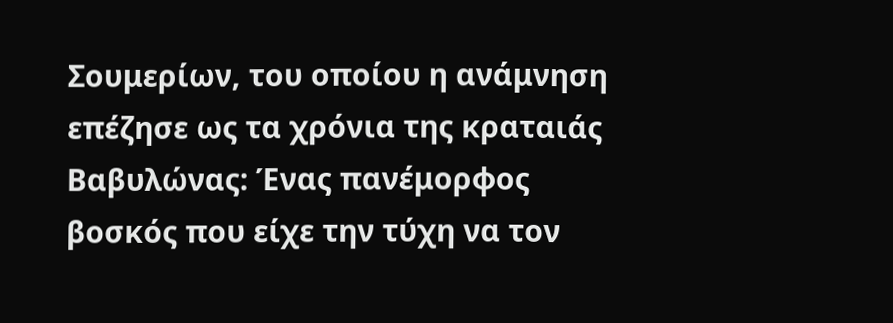Σουμερίων, του οποίου η ανάμνηση επέζησε ως τα χρόνια της κραταιάς Βαβυλώνας: Ένας πανέμορφος βοσκός που είχε την τύχη να τον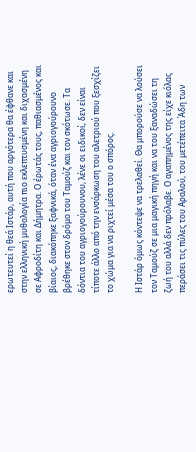ερωτευτεί η θεά Ιστάρ, αυτή που αργότερα θα έφθανε και στην ελληνική μυθολογία πιο εκλεπτυσμένη και διχασμένη σε Αφροδίτη και Δήμητρα. Ο έρωτάς τους, παθιασμένος και βίαιος, διακόπηκε ξαφνικά, όταν ένα αγριογούρουνο βρέθηκε στον δρόμο του Ταμούζ και τον σκότωσε. Τα δόντια του αγριογούρουνου, λένε οι ειδικοί, δεν είναι τίποτε άλλο από την ενσάρκωση του αλετριού που ξεσχίζει το χώμα για να ριχτεί μέσα του ο σπόρος.

Η Ιστάρ όμως κόντεψε να τρελαθεί. Θα μπορούσε να λούσει τον Ταμούζ σε μια μαγική πηγή και να του ξαναδώσει τη ζωή του αλλά δεν πρόλαβε. Ο αγαπημένος της είχε κιόλας περάσει τις πύλες του Αραλού, του μετέπειτα Άδη των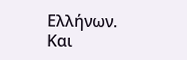Ελλήνων. Και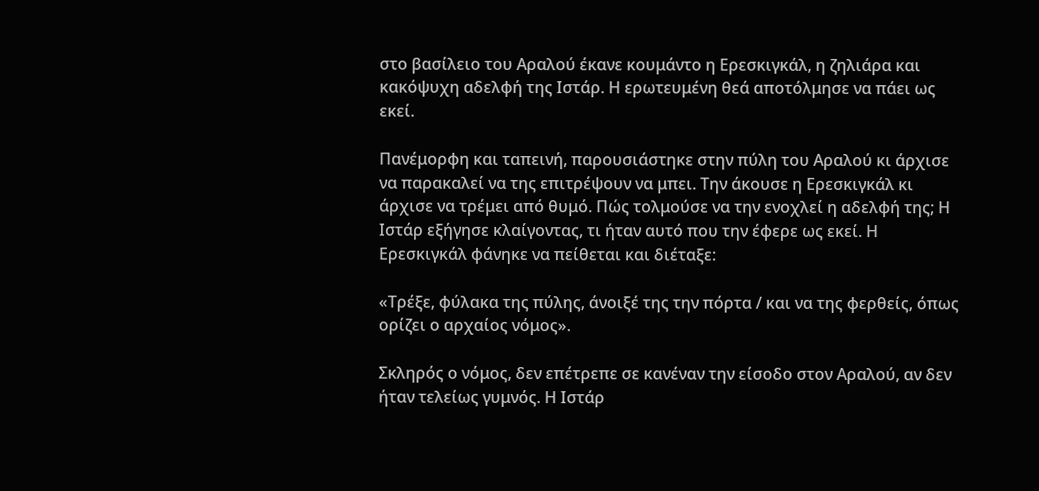στο βασίλειο του Αραλού έκανε κουμάντο η Ερεσκιγκάλ, η ζηλιάρα και κακόψυχη αδελφή της Ιστάρ. Η ερωτευμένη θεά αποτόλμησε να πάει ως εκεί.

Πανέμορφη και ταπεινή, παρουσιάστηκε στην πύλη του Αραλού κι άρχισε να παρακαλεί να της επιτρέψουν να μπει. Την άκουσε η Ερεσκιγκάλ κι άρχισε να τρέμει από θυμό. Πώς τολμούσε να την ενοχλεί η αδελφή της; Η Ιστάρ εξήγησε κλαίγοντας, τι ήταν αυτό που την έφερε ως εκεί. Η Ερεσκιγκάλ φάνηκε να πείθεται και διέταξε:

«Τρέξε, φύλακα της πύλης, άνοιξέ της την πόρτα / και να της φερθείς, όπως ορίζει ο αρχαίος νόμος».

Σκληρός ο νόμος, δεν επέτρεπε σε κανέναν την είσοδο στον Αραλού, αν δεν ήταν τελείως γυμνός. Η Ιστάρ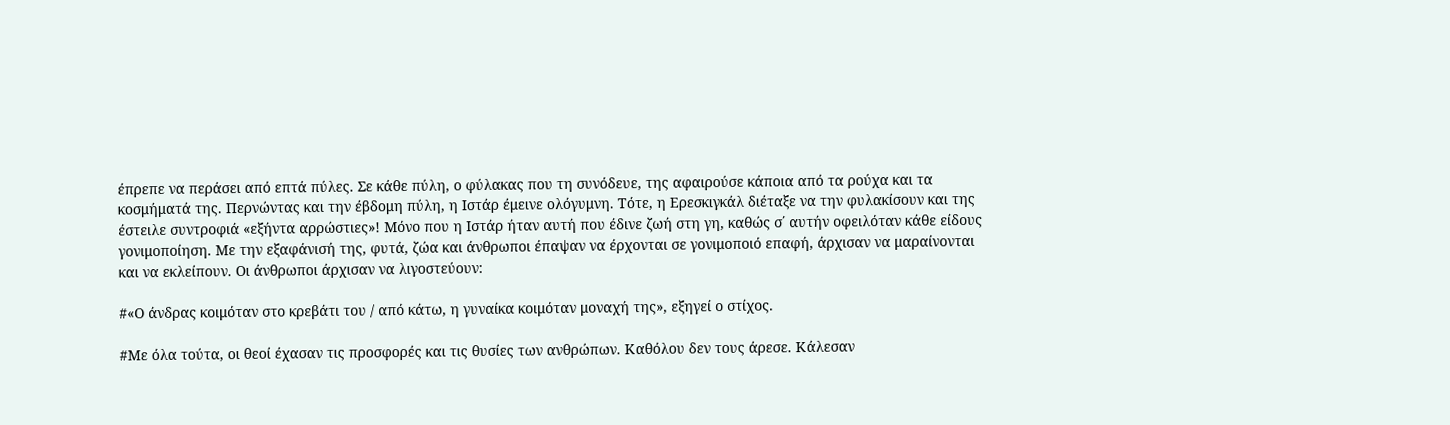έπρεπε να περάσει από επτά πύλες. Σε κάθε πύλη, ο φύλακας που τη συνόδευε, της αφαιρούσε κάποια από τα ρούχα και τα κοσμήματά της. Περνώντας και την έβδομη πύλη, η Ιστάρ έμεινε ολόγυμνη. Τότε, η Ερεσκιγκάλ διέταξε να την φυλακίσουν και της έστειλε συντροφιά «εξήντα αρρώστιες»! Μόνο που η Ιστάρ ήταν αυτή που έδινε ζωή στη γη, καθώς σ΄ αυτήν οφειλόταν κάθε είδους γονιμοποίηση. Με την εξαφάνισή της, φυτά, ζώα και άνθρωποι έπαψαν να έρχονται σε γονιμοποιό επαφή, άρχισαν να μαραίνονται και να εκλείπουν. Οι άνθρωποι άρχισαν να λιγοστεύουν:

#«Ο άνδρας κοιμόταν στο κρεβάτι του / από κάτω, η γυναίκα κοιμόταν μοναχή της», εξηγεί ο στίχος.

#Με όλα τούτα, οι θεοί έχασαν τις προσφορές και τις θυσίες των ανθρώπων. Καθόλου δεν τους άρεσε. Κάλεσαν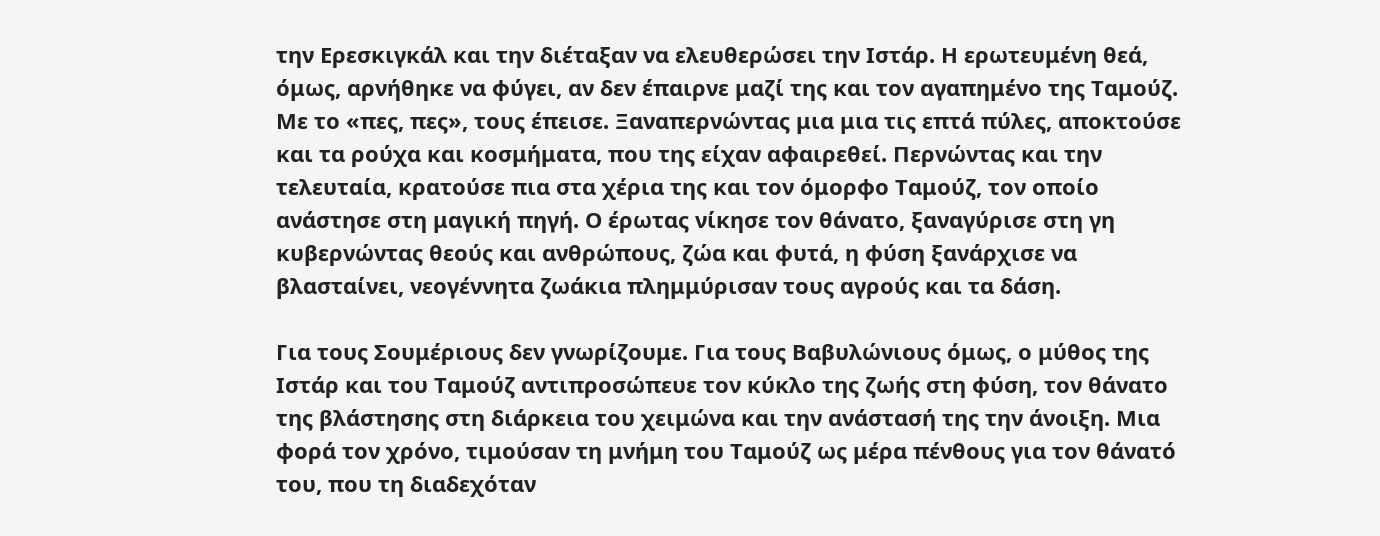την Ερεσκιγκάλ και την διέταξαν να ελευθερώσει την Ιστάρ. Η ερωτευμένη θεά, όμως, αρνήθηκε να φύγει, αν δεν έπαιρνε μαζί της και τον αγαπημένο της Ταμούζ. Με το «πες, πες», τους έπεισε. Ξαναπερνώντας μια μια τις επτά πύλες, αποκτούσε και τα ρούχα και κοσμήματα, που της είχαν αφαιρεθεί. Περνώντας και την τελευταία, κρατούσε πια στα χέρια της και τον όμορφο Ταμούζ, τον οποίο ανάστησε στη μαγική πηγή. Ο έρωτας νίκησε τον θάνατο, ξαναγύρισε στη γη κυβερνώντας θεούς και ανθρώπους, ζώα και φυτά, η φύση ξανάρχισε να βλασταίνει, νεογέννητα ζωάκια πλημμύρισαν τους αγρούς και τα δάση.

Για τους Σουμέριους δεν γνωρίζουμε. Για τους Βαβυλώνιους όμως, ο μύθος της Ιστάρ και του Ταμούζ αντιπροσώπευε τον κύκλο της ζωής στη φύση, τον θάνατο της βλάστησης στη διάρκεια του χειμώνα και την ανάστασή της την άνοιξη. Μια φορά τον χρόνο, τιμούσαν τη μνήμη του Ταμούζ ως μέρα πένθους για τον θάνατό του, που τη διαδεχόταν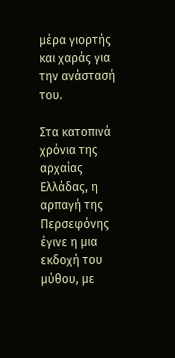μέρα γιορτής και χαράς για την ανάστασή του.

Στα κατοπινά χρόνια της αρχαίας Ελλάδας, η αρπαγή της Περσεφόνης έγινε η μια εκδοχή του μύθου, με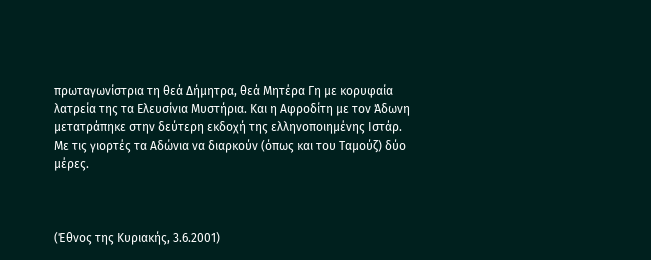πρωταγωνίστρια τη θεά Δήμητρα, θεά Μητέρα Γη με κορυφαία λατρεία της τα Ελευσίνια Μυστήρια. Και η Αφροδίτη με τον Άδωνη μετατράπηκε στην δεύτερη εκδοχή της ελληνοποιημένης Ιστάρ. Με τις γιορτές τα Αδώνια να διαρκούν (όπως και του Ταμούζ) δύο μέρες.



(Έθνος της Κυριακής, 3.6.2001)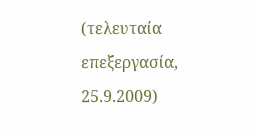(τελευταία επεξεργασία, 25.9.2009)